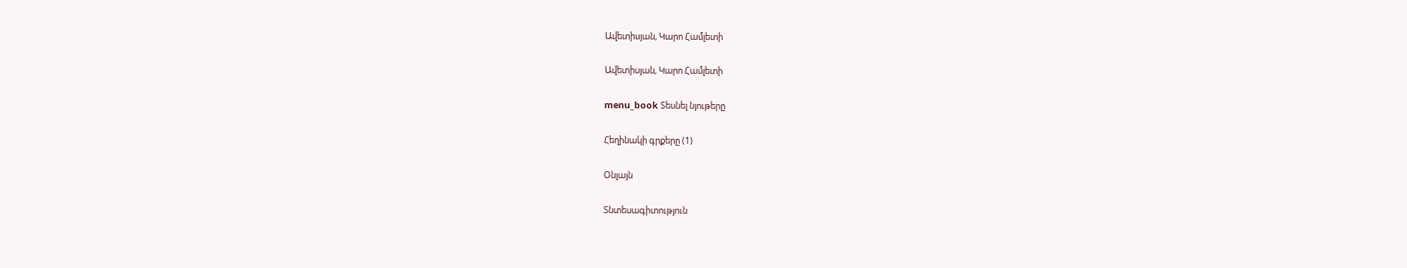Ավետիսյան, Կարո Համլետի

Ավետիսյան, Կարո Համլետի

menu_book Տեսնել նյութերը

Հեղինակի գրքերը (1)

Օնլայն

Տնտեսագիտություն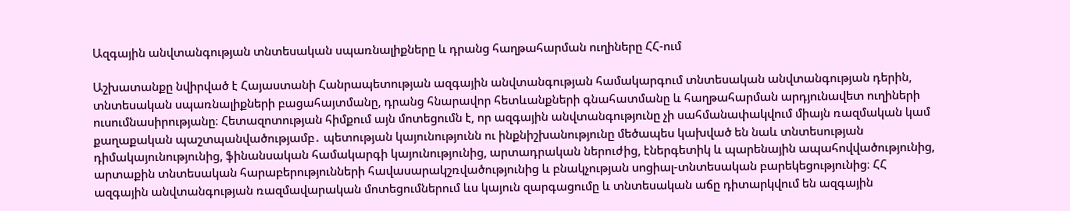Ազգային անվտանգության տնտեսական սպառնալիքները և դրանց հաղթահարման ուղիները ՀՀ-ում

Աշխատանքը նվիրված է Հայաստանի Հանրապետության ազգային անվտանգության համակարգում տնտեսական անվտանգության դերին, տնտեսական սպառնալիքների բացահայտմանը, դրանց հնարավոր հետևանքների գնահատմանը և հաղթահարման արդյունավետ ուղիների ուսումնասիրությանը։ Հետազոտության հիմքում այն մոտեցումն է, որ ազգային անվտանգությունը չի սահմանափակվում միայն ռազմական կամ քաղաքական պաշտպանվածությամբ․ պետության կայունությունն ու ինքնիշխանությունը մեծապես կախված են նաև տնտեսության դիմակայունությունից, ֆինանսական համակարգի կայունությունից, արտադրական ներուժից, էներգետիկ և պարենային ապահովվածությունից, արտաքին տնտեսական հարաբերությունների հավասարակշռվածությունից և բնակչության սոցիալ-տնտեսական բարեկեցությունից։ ՀՀ ազգային անվտանգության ռազմավարական մոտեցումներում ևս կայուն զարգացումը և տնտեսական աճը դիտարկվում են ազգային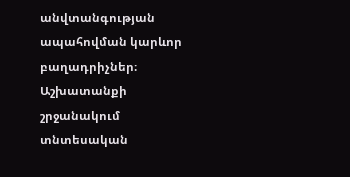անվտանգության ապահովման կարևոր բաղադրիչներ։ Աշխատանքի շրջանակում տնտեսական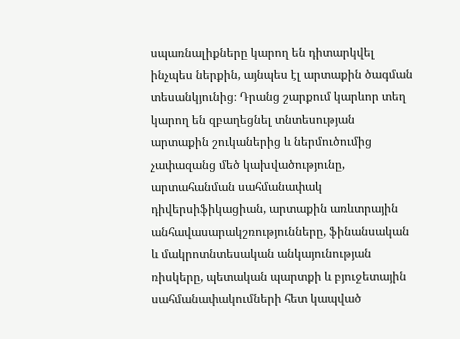սպառնալիքները կարող են դիտարկվել ինչպես ներքին, այնպես էլ արտաքին ծագման տեսանկյունից։ Դրանց շարքում կարևոր տեղ կարող են զբաղեցնել տնտեսության արտաքին շուկաներից և ներմուծումից չափազանց մեծ կախվածությունը, արտահանման սահմանափակ դիվերսիֆիկացիան, արտաքին առևտրային անհավասարակշռությունները, ֆինանսական և մակրոտնտեսական անկայունության ռիսկերը, պետական պարտքի և բյուջետային սահմանափակումների հետ կապված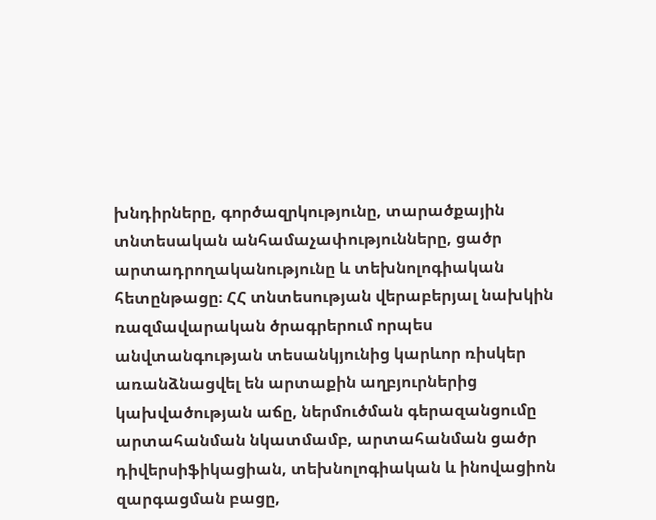խնդիրները, գործազրկությունը, տարածքային տնտեսական անհամաչափությունները, ցածր արտադրողականությունը և տեխնոլոգիական հետընթացը։ ՀՀ տնտեսության վերաբերյալ նախկին ռազմավարական ծրագրերում որպես անվտանգության տեսանկյունից կարևոր ռիսկեր առանձնացվել են արտաքին աղբյուրներից կախվածության աճը, ներմուծման գերազանցումը արտահանման նկատմամբ, արտահանման ցածր դիվերսիֆիկացիան, տեխնոլոգիական և ինովացիոն զարգացման բացը,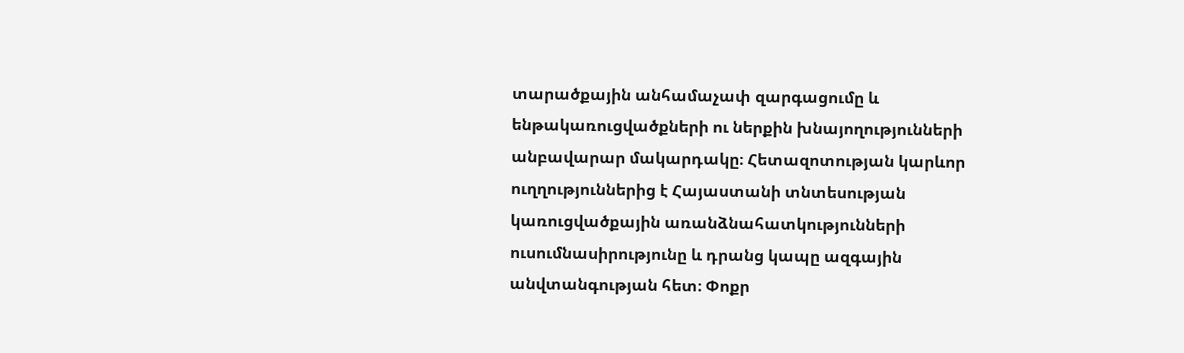տարածքային անհամաչափ զարգացումը և ենթակառուցվածքների ու ներքին խնայողությունների անբավարար մակարդակը։ Հետազոտության կարևոր ուղղություններից է Հայաստանի տնտեսության կառուցվածքային առանձնահատկությունների ուսումնասիրությունը և դրանց կապը ազգային անվտանգության հետ։ Փոքր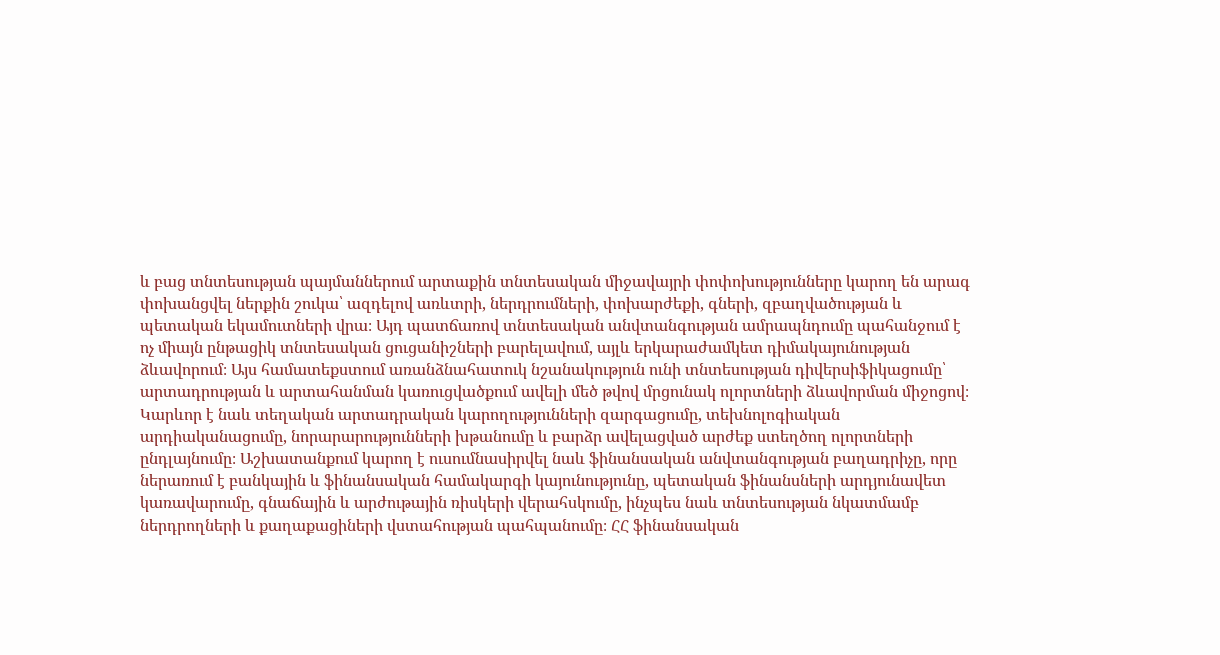և բաց տնտեսության պայմաններում արտաքին տնտեսական միջավայրի փոփոխությունները կարող են արագ փոխանցվել ներքին շուկա՝ ազդելով առևտրի, ներդրումների, փոխարժեքի, գների, զբաղվածության և պետական եկամուտների վրա։ Այդ պատճառով տնտեսական անվտանգության ամրապնդումը պահանջում է ոչ միայն ընթացիկ տնտեսական ցուցանիշների բարելավում, այլև երկարաժամկետ դիմակայունության ձևավորում։ Այս համատեքստում առանձնահատուկ նշանակություն ունի տնտեսության դիվերսիֆիկացումը՝ արտադրության և արտահանման կառուցվածքում ավելի մեծ թվով մրցունակ ոլորտների ձևավորման միջոցով։ Կարևոր է նաև տեղական արտադրական կարողությունների զարգացումը, տեխնոլոգիական արդիականացումը, նորարարությունների խթանումը և բարձր ավելացված արժեք ստեղծող ոլորտների ընդլայնումը։ Աշխատանքում կարող է ուսումնասիրվել նաև ֆինանսական անվտանգության բաղադրիչը, որը ներառում է բանկային և ֆինանսական համակարգի կայունությունը, պետական ֆինանսների արդյունավետ կառավարումը, գնաճային և արժութային ռիսկերի վերահսկումը, ինչպես նաև տնտեսության նկատմամբ ներդրողների և քաղաքացիների վստահության պահպանումը։ ՀՀ ֆինանսական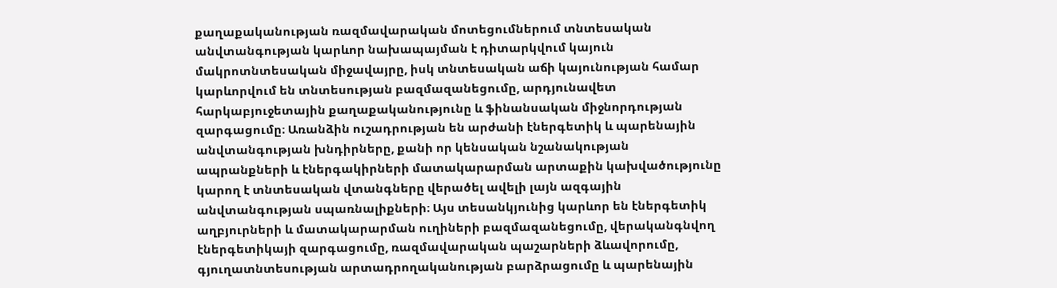քաղաքականության ռազմավարական մոտեցումներում տնտեսական անվտանգության կարևոր նախապայման է դիտարկվում կայուն մակրոտնտեսական միջավայրը, իսկ տնտեսական աճի կայունության համար կարևորվում են տնտեսության բազմազանեցումը, արդյունավետ հարկաբյուջետային քաղաքականությունը և ֆինանսական միջնորդության զարգացումը։ Առանձին ուշադրության են արժանի էներգետիկ և պարենային անվտանգության խնդիրները, քանի որ կենսական նշանակության ապրանքների և էներգակիրների մատակարարման արտաքին կախվածությունը կարող է տնտեսական վտանգները վերածել ավելի լայն ազգային անվտանգության սպառնալիքների։ Այս տեսանկյունից կարևոր են էներգետիկ աղբյուրների և մատակարարման ուղիների բազմազանեցումը, վերականգնվող էներգետիկայի զարգացումը, ռազմավարական պաշարների ձևավորումը, գյուղատնտեսության արտադրողականության բարձրացումը և պարենային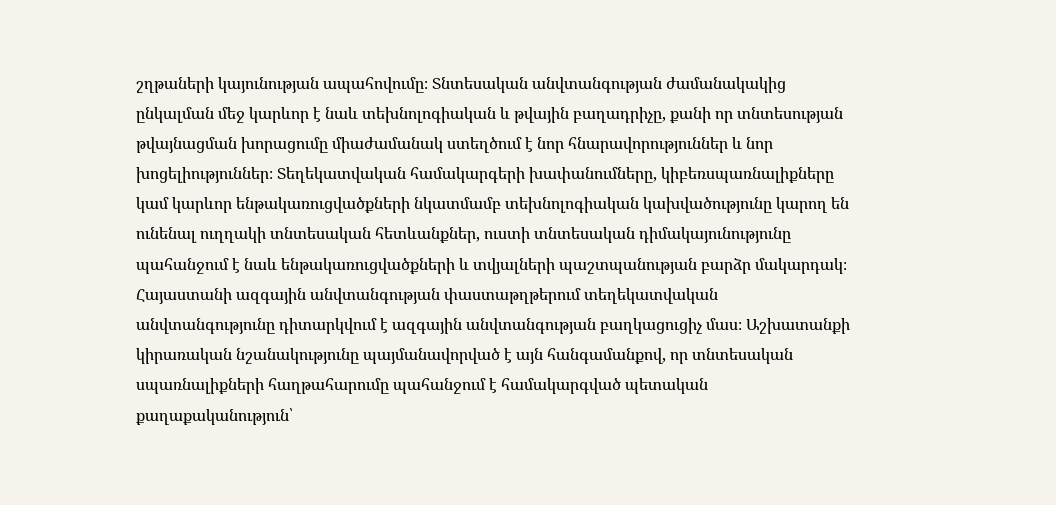շղթաների կայունության ապահովումը։ Տնտեսական անվտանգության ժամանակակից ընկալման մեջ կարևոր է նաև տեխնոլոգիական և թվային բաղադրիչը, քանի որ տնտեսության թվայնացման խորացումը միաժամանակ ստեղծում է նոր հնարավորություններ և նոր խոցելիություններ։ Տեղեկատվական համակարգերի խափանումները, կիբեռսպառնալիքները կամ կարևոր ենթակառուցվածքների նկատմամբ տեխնոլոգիական կախվածությունը կարող են ունենալ ուղղակի տնտեսական հետևանքներ, ուստի տնտեսական դիմակայունությունը պահանջում է նաև ենթակառուցվածքների և տվյալների պաշտպանության բարձր մակարդակ։ Հայաստանի ազգային անվտանգության փաստաթղթերում տեղեկատվական անվտանգությունը դիտարկվում է ազգային անվտանգության բաղկացուցիչ մաս։ Աշխատանքի կիրառական նշանակությունը պայմանավորված է այն հանգամանքով, որ տնտեսական սպառնալիքների հաղթահարումը պահանջում է համակարգված պետական քաղաքականություն՝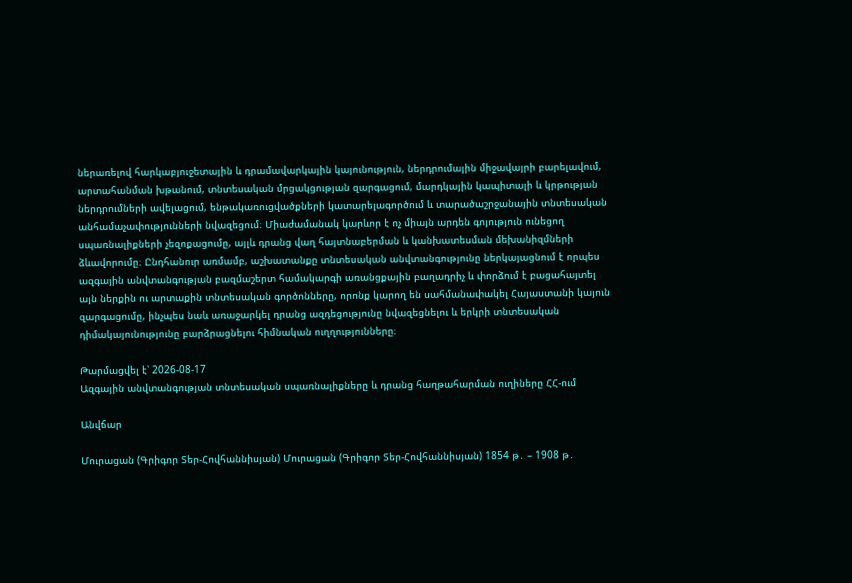ներառելով հարկաբյուջետային և դրամավարկային կայունություն, ներդրումային միջավայրի բարելավում, արտահանման խթանում, տնտեսական մրցակցության զարգացում, մարդկային կապիտալի և կրթության ներդրումների ավելացում, ենթակառուցվածքների կատարելագործում և տարածաշրջանային տնտեսական անհամաչափությունների նվազեցում։ Միաժամանակ կարևոր է ոչ միայն արդեն գոյություն ունեցող սպառնալիքների չեզոքացումը, այլև դրանց վաղ հայտնաբերման և կանխատեսման մեխանիզմների ձևավորումը։ Ընդհանուր առմամբ, աշխատանքը տնտեսական անվտանգությունը ներկայացնում է որպես ազգային անվտանգության բազմաշերտ համակարգի առանցքային բաղադրիչ և փորձում է բացահայտել այն ներքին ու արտաքին տնտեսական գործոնները, որոնք կարող են սահմանափակել Հայաստանի կայուն զարգացումը, ինչպես նաև առաջարկել դրանց ազդեցությունը նվազեցնելու և երկրի տնտեսական դիմակայունությունը բարձրացնելու հիմնական ուղղությունները։

Թարմացվել է՝ 2026-08-17
Ազգային անվտանգության տնտեսական սպառնալիքները և դրանց հաղթահարման ուղիները ՀՀ-ում

Անվճար

Մուրացան (Գրիգոր Տեր-Հովհաննիսյան) Մուրացան (Գրիգոր Տեր-Հովհաննիսյան) 1854 թ․ – 1908 թ․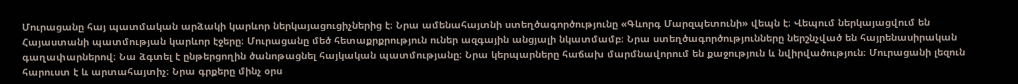Մուրացանը հայ պատմական արձակի կարևոր ներկայացուցիչներից է։ Նրա ամենահայտնի ստեղծագործությունը «Գևորգ Մարզպետունի» վեպն է։ Վեպում ներկայացվում են Հայաստանի պատմության կարևոր էջերը։ Մուրացանը մեծ հետաքրքրություն ուներ ազգային անցյալի նկատմամբ։ Նրա ստեղծագործությունները ներշնչված են հայրենասիրական գաղափարներով։ Նա ձգտել է ընթերցողին ծանոթացնել հայկական պատմությանը։ Նրա կերպարները հաճախ մարմնավորում են քաջություն և նվիրվածություն։ Մուրացանի լեզուն հարուստ է և արտահայտիչ։ Նրա գրքերը մինչ օրս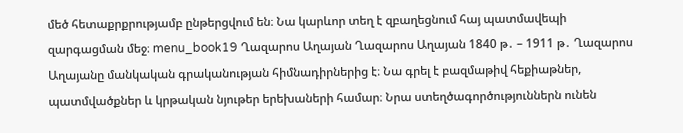մեծ հետաքրքրությամբ ընթերցվում են։ Նա կարևոր տեղ է զբաղեցնում հայ պատմավեպի զարգացման մեջ։ menu_book19 Ղազարոս Աղայան Ղազարոս Աղայան 1840 թ․ – 1911 թ․ Ղազարոս Աղայանը մանկական գրականության հիմնադիրներից է։ Նա գրել է բազմաթիվ հեքիաթներ, պատմվածքներ և կրթական նյութեր երեխաների համար։ Նրա ստեղծագործություններն ունեն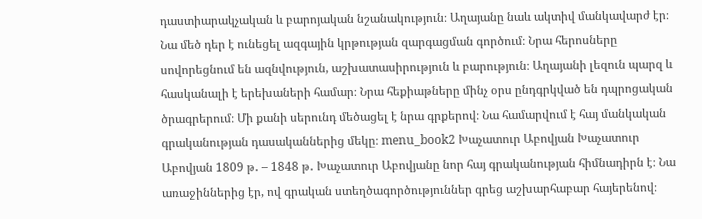դաստիարակչական և բարոյական նշանակություն։ Աղայանը նաև ակտիվ մանկավարժ էր։ Նա մեծ դեր է ունեցել ազգային կրթության զարգացման գործում։ Նրա հերոսները սովորեցնում են ազնվություն, աշխատասիրություն և բարություն։ Աղայանի լեզուն պարզ և հասկանալի է երեխաների համար։ Նրա հեքիաթները մինչ օրս ընդգրկված են դպրոցական ծրագրերում։ Մի քանի սերունդ մեծացել է նրա գրքերով։ Նա համարվում է հայ մանկական գրականության դասականներից մեկը։ menu_book2 Խաչատուր Աբովյան Խաչատուր Աբովյան 1809 թ․ – 1848 թ․ Խաչատուր Աբովյանը նոր հայ գրականության հիմնադիրն է։ Նա առաջիններից էր, ով գրական ստեղծագործություններ գրեց աշխարհաբար հայերենով։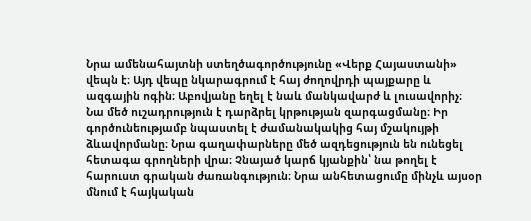Նրա ամենահայտնի ստեղծագործությունը «Վերք Հայաստանի» վեպն է։ Այդ վեպը նկարագրում է հայ ժողովրդի պայքարը և ազգային ոգին։ Աբովյանը եղել է նաև մանկավարժ և լուսավորիչ։ Նա մեծ ուշադրություն է դարձրել կրթության զարգացմանը։ Իր գործունեությամբ նպաստել է ժամանակակից հայ մշակույթի ձևավորմանը։ Նրա գաղափարները մեծ ազդեցություն են ունեցել հետագա գրողների վրա։ Չնայած կարճ կյանքին՝ նա թողել է հարուստ գրական ժառանգություն։ Նրա անհետացումը մինչև այսօր մնում է հայկական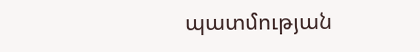պատմության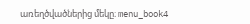առեղծվածներից մեկը։ menu_book4